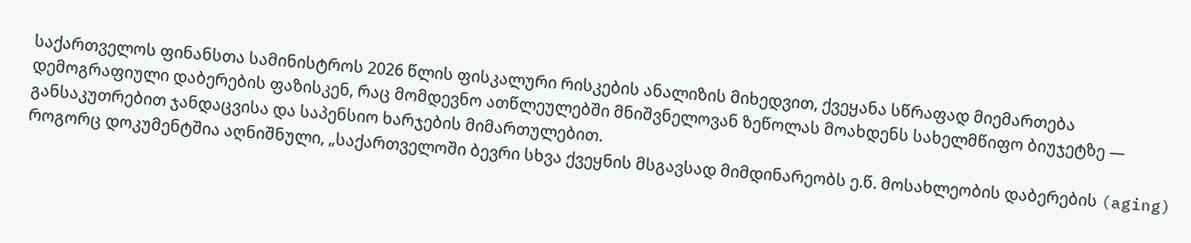საქართველოს ფინანსთა სამინისტროს 2026 წლის ფისკალური რისკების ანალიზის მიხედვით, ქვეყანა სწრაფად მიემართება დემოგრაფიული დაბერების ფაზისკენ, რაც მომდევნო ათწლეულებში მნიშვნელოვან ზეწოლას მოახდენს სახელმწიფო ბიუჯეტზე — განსაკუთრებით ჯანდაცვისა და საპენსიო ხარჯების მიმართულებით.
როგორც დოკუმენტშია აღნიშნული, „საქართველოში ბევრი სხვა ქვეყნის მსგავსად მიმდინარეობს ე.წ. მოსახლეობის დაბერების (aging)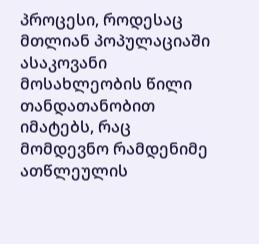პროცესი, როდესაც მთლიან პოპულაციაში ასაკოვანი მოსახლეობის წილი თანდათანობით იმატებს, რაც მომდევნო რამდენიმე ათწლეულის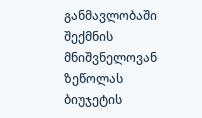განმავლობაში შექმნის მნიშვნელოვან ზეწოლას ბიუჯეტის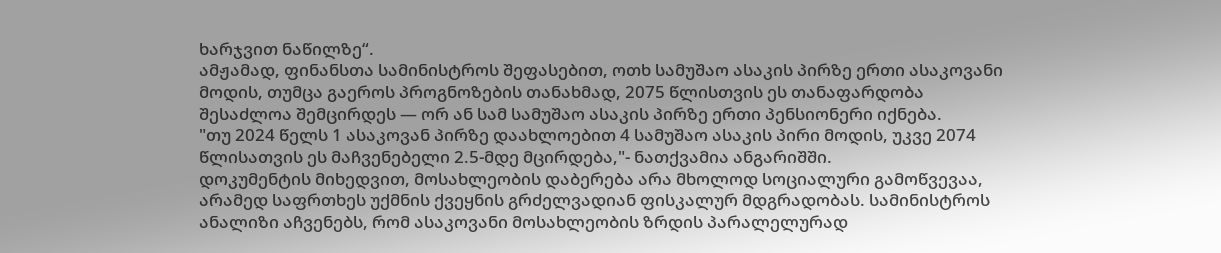ხარჯვით ნაწილზე“.
ამჟამად, ფინანსთა სამინისტროს შეფასებით, ოთხ სამუშაო ასაკის პირზე ერთი ასაკოვანი მოდის, თუმცა გაეროს პროგნოზების თანახმად, 2075 წლისთვის ეს თანაფარდობა შესაძლოა შემცირდეს — ორ ან სამ სამუშაო ასაკის პირზე ერთი პენსიონერი იქნება.
"თუ 2024 წელს 1 ასაკოვან პირზე დაახლოებით 4 სამუშაო ასაკის პირი მოდის, უკვე 2074 წლისათვის ეს მაჩვენებელი 2.5-მდე მცირდება,"- ნათქვამია ანგარიშში.
დოკუმენტის მიხედვით, მოსახლეობის დაბერება არა მხოლოდ სოციალური გამოწვევაა, არამედ საფრთხეს უქმნის ქვეყნის გრძელვადიან ფისკალურ მდგრადობას. სამინისტროს ანალიზი აჩვენებს, რომ ასაკოვანი მოსახლეობის ზრდის პარალელურად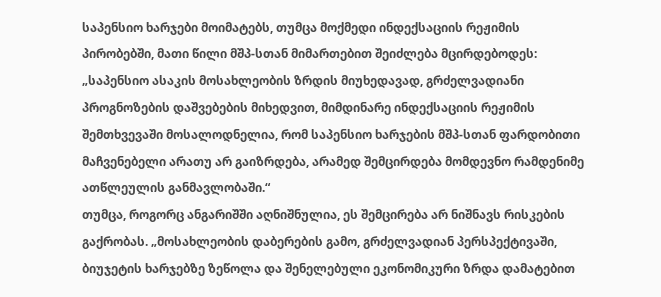საპენსიო ხარჯები მოიმატებს, თუმცა მოქმედი ინდექსაციის რეჟიმის პირობებში, მათი წილი მშპ-სთან მიმართებით შეიძლება მცირდებოდეს:
„საპენსიო ასაკის მოსახლეობის ზრდის მიუხედავად, გრძელვადიანი პროგნოზების დაშვებების მიხედვით, მიმდინარე ინდექსაციის რეჟიმის შემთხვევაში მოსალოდნელია, რომ საპენსიო ხარჯების მშპ-სთან ფარდობითი მაჩვენებელი არათუ არ გაიზრდება, არამედ შემცირდება მომდევნო რამდენიმე ათწლეულის განმავლობაში.“
თუმცა, როგორც ანგარიშში აღნიშნულია, ეს შემცირება არ ნიშნავს რისკების გაქრობას. „მოსახლეობის დაბერების გამო, გრძელვადიან პერსპექტივაში, ბიუჯეტის ხარჯებზე ზეწოლა და შენელებული ეკონომიკური ზრდა დამატებით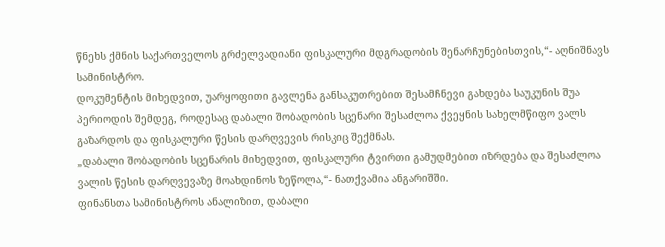წნეხს ქმნის საქართველოს გრძელვადიანი ფისკალური მდგრადობის შენარჩუნებისთვის,“- აღნიშნავს სამინისტრო.
დოკუმენტის მიხედვით, უარყოფითი გავლენა განსაკუთრებით შესამჩნევი გახდება საუკუნის შუა პერიოდის შემდეგ, როდესაც დაბალი შობადობის სცენარი შესაძლოა ქვეყნის სახელმწიფო ვალს გაზარდოს და ფისკალური წესის დარღვევის რისკიც შექმნას.
„დაბალი შობადობის სცენარის მიხედვით, ფისკალური ტვირთი გამუდმებით იზრდება და შესაძლოა ვალის წესის დარღვევაზე მოახდინოს ზეწოლა,“- ნათქვამია ანგარიშში.
ფინანსთა სამინისტროს ანალიზით, დაბალი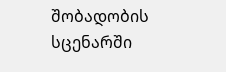შობადობის სცენარში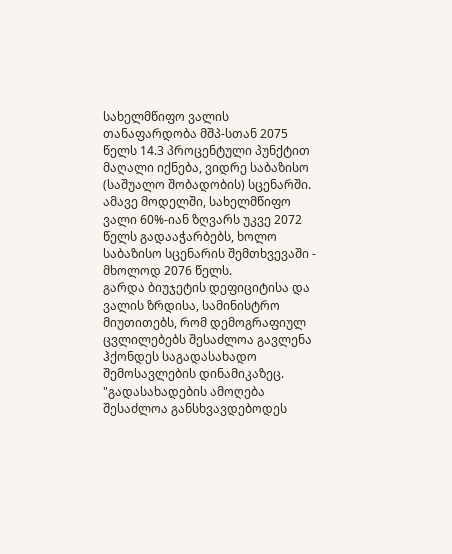სახელმწიფო ვალის თანაფარდობა მშპ-სთან 2075 წელს 14.3 პროცენტული პუნქტით მაღალი იქნება, ვიდრე საბაზისო (საშუალო შობადობის) სცენარში. ამავე მოდელში, სახელმწიფო ვალი 60%-იან ზღვარს უკვე 2072 წელს გადააჭარბებს, ხოლო საბაზისო სცენარის შემთხვევაში - მხოლოდ 2076 წელს.
გარდა ბიუჯეტის დეფიციტისა და ვალის ზრდისა, სამინისტრო მიუთითებს, რომ დემოგრაფიულ ცვლილებებს შესაძლოა გავლენა ჰქონდეს საგადასახადო შემოსავლების დინამიკაზეც.
"გადასახადების ამოღება შესაძლოა განსხვავდებოდეს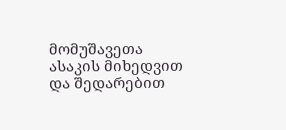მომუშავეთა ასაკის მიხედვით და შედარებით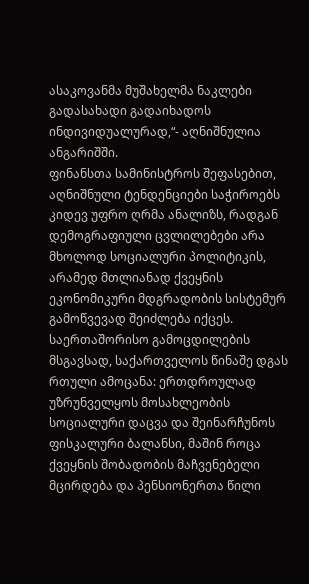ასაკოვანმა მუშახელმა ნაკლები გადასახადი გადაიხადოს ინდივიდუალურად,“- აღნიშნულია ანგარიშში.
ფინანსთა სამინისტროს შეფასებით, აღნიშნული ტენდენციები საჭიროებს კიდევ უფრო ღრმა ანალიზს, რადგან დემოგრაფიული ცვლილებები არა მხოლოდ სოციალური პოლიტიკის, არამედ მთლიანად ქვეყნის ეკონომიკური მდგრადობის სისტემურ გამოწვევად შეიძლება იქცეს.
საერთაშორისო გამოცდილების მსგავსად, საქართველოს წინაშე დგას რთული ამოცანა: ერთდროულად უზრუნველყოს მოსახლეობის სოციალური დაცვა და შეინარჩუნოს ფისკალური ბალანსი, მაშინ როცა ქვეყნის შობადობის მაჩვენებელი მცირდება და პენსიონერთა წილი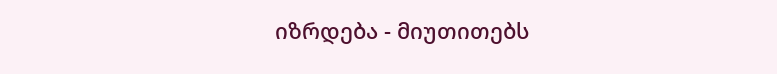იზრდება - მიუთითებს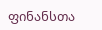ფინანსთა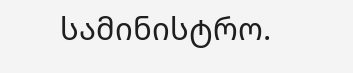სამინისტრო.